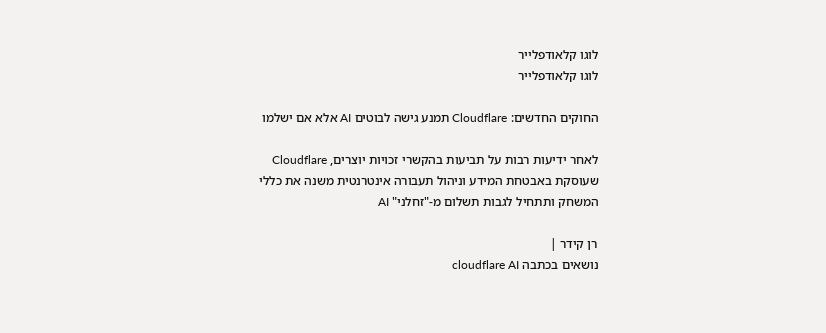לוגו קלאודפלייר
לוגו קלאודפלייר

החוקים החדשים: Cloudflare תמנע גישה לבוטים AI אלא אם ישלמו

לאחר ידיעות רבות על תביעות בהקשרי זכויות יוצרים, Cloudflare שעוסקת באבטחת המידע וניהול תעבורה אינטרנטית משנה את כללי המשחק ותתחיל לגבות תשלום מ-"זחלני" AI

רן קידר |
נושאים בכתבה cloudflare AI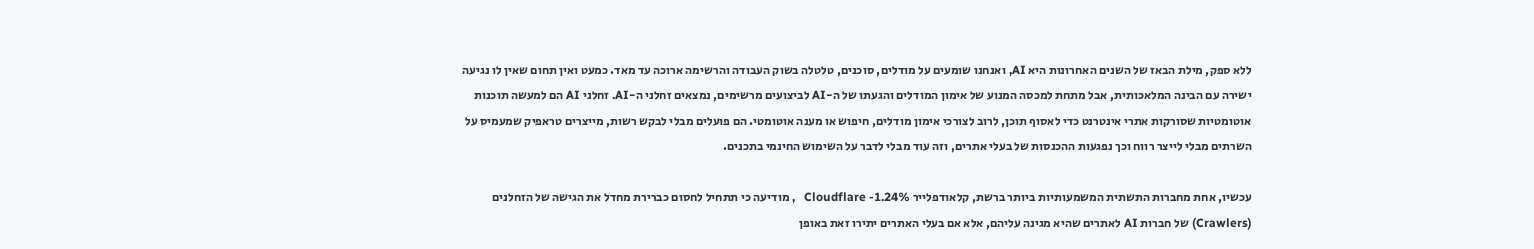ללא ספק, מילת הבאז של השנים האחרונות היא AI, ואנחנו שומעים על מודלים, סוכנים, טלטלה בשוק העבודה והרשימה ארוכה עד מאד. כמעט ואין תחום שאין לו נגיעה ישירה עם הבינה המלאכותית, אבל מתחת למכסה המנוע של אימון המודלים והגעתו של ה-AI לביצועים מרשימים, נמצאים זחלני ה-AI. זחלני AI הם למעשה תוכנות אוטומטיות שסורקות אתרי אינטרנט כדי לאסוף תוכן, לרוב לצורכי אימון מודלים, חיפוש או מענה אוטומטי. הם פועלים מבלי לבקש רשות, מייצרים טראפיק שמעמיס על השרתים מבלי לייצר רווח וכך נפגעות ההכנסות של בעלי אתרים, וזה עוד מבלי לדבר על השימוש החינמי בתכנים.

עכשיו, אחת מחברות התשתית המשמעותיות ביותר ברשת, קלאודפלייר Cloudflare -1.24%   , מודיעה כי תתחיל לחסום כברירת מחדל את הגישה של הזחלנים (Crawlers) של חברות AI לאתרים שהיא מגינה עליהם, אלא אם בעלי האתרים יתירו זאת באופן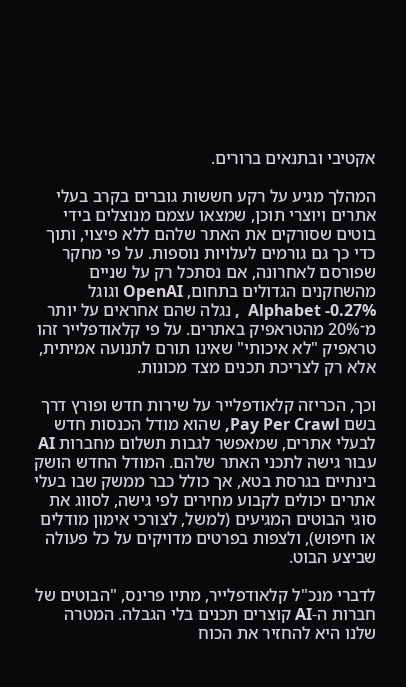אקטיבי ובתנאים ברורים.

המהלך מגיע על רקע חששות גוברים בקרב בעלי אתרים ויוצרי תוכן, שמצאו עצמם מנוצלים בידי בוטים שסורקים את האתר שלהם ללא פיצוי, ותוך כדי כך גם גורמים לעלויות נוספות. על פי מחקר שפורסם לאחרונה, אם נסתכל רק על שניים מהשחקנים הגדולים בתחום, OpenAI וגוגל Alphabet -0.27%  , נגלה שהם אחראים על יותר מ־20% מהטראפיק באתרים. על פי קלאודפלייר זהו טראפיק "לא איכותי" שאינו תורם לתנועה אמיתית, אלא רק לצריכת תכנים מצד מכונות.

וכך, הכריזה קלאודפלייר על שירות חדש ופורץ דרך בשם Pay Per Crawl, שהוא מודל הכנסות חדש לבעלי אתרים, שמאפשר לגבות תשלום מחברות AI עבור גישה לתכני האתר שלהם. המודל החדש הושק בינתיים בגרסת בטא, אך כולל כבר ממשק שבו בעלי אתרים יכולים לקבוע מחירים לפי גישה, לסווג את סוגי הבוטים המגיעים (למשל, לצורכי אימון מודלים או חיפוש), ולצפות בפרטים מדויקים על כל פעולה שביצע הבוט.

לדברי מנכ"ל קלאודפלייר, מתיו פרינס, "הבוטים של חברות ה-AI קוצרים תכנים בלי הגבלה. המטרה שלנו היא להחזיר את הכוח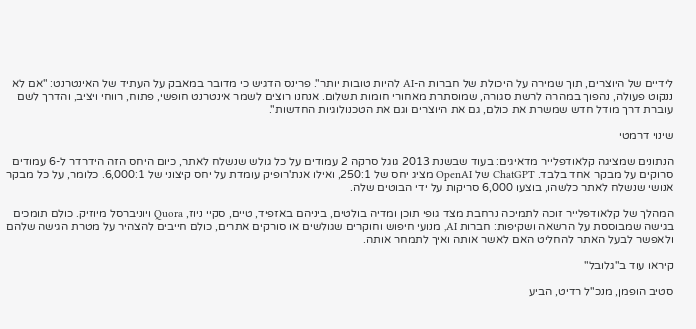לידיים של היוצרים, תוך שמירה על היכולת של חברות ה-AI להיות טובות יותר". פרינס הדגיש כי מדובר במאבק על העתיד של האינטרנט: "אם לא ננקוט פעולה, נהפוך במהרה לרשת סגורה, שמוסתרת מאחורי חומות תשלום. אנחנו רוצים לשמר אינטרנט חופשי, פתוח, רווחי ויציב, והדרך לשם עוברת דרך מודל חדש שמשרת את כולם, גם את היוצרים וגם את הטכנולוגיות החדשות".

שינוי דרמטי

הנתונים שמציגה קלאודפלייר מדאיגים: בעוד שבשנת 2013 גוגל סרקה 2 עמודים על כל גולש שנשלח לאתר, כיום היחס הזה הידרדר ל-6 עמודים סרוקים על מבקר אחד בלבד. ChatGPT של OpenAI מציג יחס של 250:1, ואילו אנת'רופיק עומדת על יחס קיצוני של 6,000:1. כלומר, על כל מבקר אנושי שנשלח לאתר כלשהו, בוצעו 6,000 סריקות על ידי הבוטים שלה.

המהלך של קלאודפלייר זוכה לתמיכה נרחבת מצד גופי תוכן ומדיה בולטים, ביניהם באזפיד, טיים, סקיי ניוז, Quora ויוניברסל מיוזיק. כולם תומכים בגישה שמבוססת על הרשאה ושקיפות: חברות AI, מנועי חיפוש וחוקרים שגולשים או סורקים אתרים, כולם חייבים להצהיר על מטרת הגישה שלהם ולאפשר לבעל האתר להחליט האם לאשר אותה ואיך לתמחר אותה.

קיראו עוד ב"גלובל"

סטיב הופמן, מנכ"ל רדיט, הביע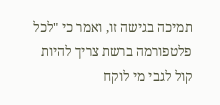תמיכה בגישה זו, ואמר כי "לכל פלטפורמה ברשת צריך להיות קול לגבי מי לוקח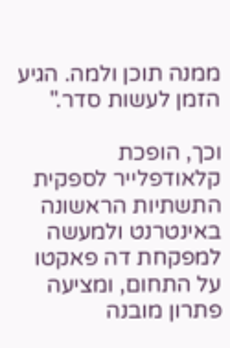ממנה תוכן ולמה. הגיע הזמן לעשות סדר."

וכך, הופכת קלאודפלייר לספקית התשתיות הראשונה באינטרנט ולמעשה למפקחת דה פאקטו על התחום, ומציעה פתרון מובנה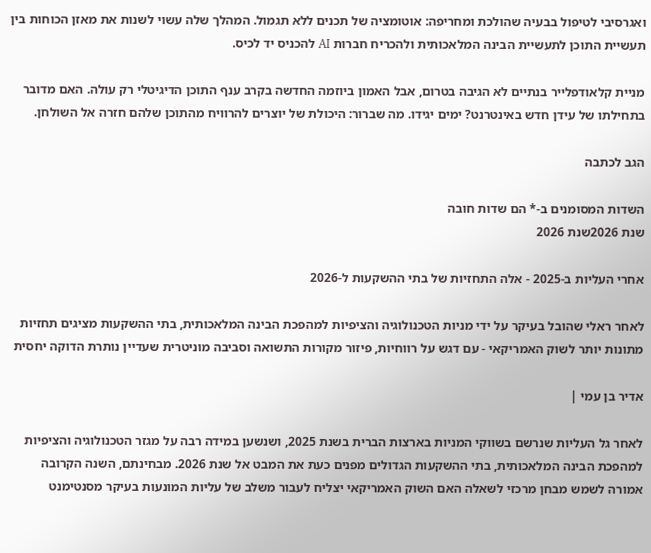ואגרסיבי לטיפול בבעיה שהולכת ומחריפה: אוטומציה של תכנים ללא תגמול. המהלך שלה עשוי לשנות את מאזן הכוחות בין תעשיית התוכן לתעשיית הבינה המלאכותית ולהכריח חברות AI להכניס יד לכיס.

מניית קלאודפלייר בנתיים לא הגיבה בטרום, אבל האמון ביוזמה החדשה בקרב ענף התוכן הדיגיטלי רק עולה. האם מדובר בתחילתו של עידן חדש באינטרנט? ימים יגידו. מה שברור: היכולת של יוצרים להרוויח מהתוכן שלהם חזרה אל השולחן.

הגב לכתבה

השדות המסומנים ב-* הם שדות חובה
שנת 2026שנת 2026

אחרי העליות ב-2025 - אלה התחזיות של בתי ההשקעות ל-2026

לאחר ראלי שהובל בעיקר על ידי מניות הטכנולוגיה והציפיות למהפכת הבינה המלאכותית, בתי ההשקעות מציגים תחזיות מתונות יותר לשוק האמריקאי - עם דגש על רווחיות, פיזור מקורות התשואה וסביבה מוניטרית שעדיין נותרת הדוקה יחסית

אדיר בן עמי |

לאחר גל העליות שנרשם בשווקי המניות בארצות הברית בשנת 2025, ושנשען במידה רבה על מגזר הטכנולוגיה והציפיות למהפכת הבינה המלאכותית, בתי ההשקעות הגדולים מפנים כעת את המבט אל שנת 2026. מבחינתם, השנה הקרובה אמורה לשמש מבחן מרכזי לשאלה האם השוק האמריקאי יצליח לעבור משלב של עליות המונעות בעיקר מסנטימנט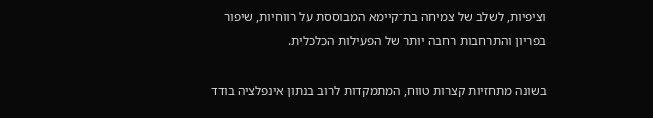וציפיות, לשלב של צמיחה בת־קיימא המבוססת על רווחיות, שיפור בפריון והתרחבות רחבה יותר של הפעילות הכלכלית.

בשונה מתחזיות קצרות טווח, המתמקדות לרוב בנתון אינפלציה בודד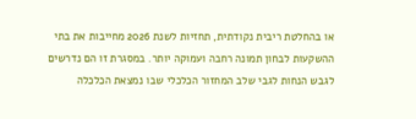או בהחלטת ריבית נקודתית, תחזיות לשנת 2026 מחייבות את בתי ההשקעות לבחון תמונה רחבה ועמוקה יותר. במסגרת זו הם נדרשים לגבש הנחות לגבי שלב המחזור הכלכלי שבו נמצאת הכלכלה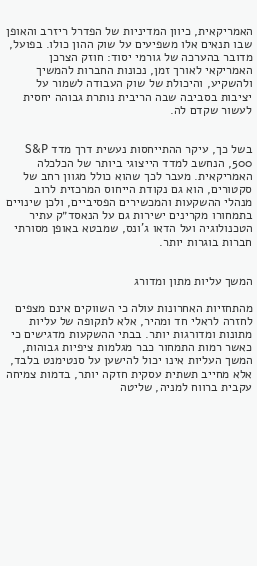האמריקאית, כיוון המדיניות של הפדרל ריזרב והאופן שבו תנאים אלו משפיעים על שוק ההון כולו. בפועל, מדובר בהערכה של גורמי יסוד: חוזק הצרכן האמריקאי לאורך זמן, נכונות החברות להמשיך ולהשקיע, והיכולת של שוק העבודה לשמור על יציבות בסביבה שבה הריבית נותרת גבוהה יחסית לעשור שקדם לה.


בשל כך, עיקר ההתייחסות נעשית דרך מדד S&P 500, הנחשב למדד הייצוגי ביותר של הכלכלה האמריקאית. מעבר לכך שהוא כולל מגוון רחב של סקטורים, הוא גם נקודת הייחוס המרכזית לרוב מנהלי ההשקעות והמכשירים הפסיביים, ולכן שינויים בתמחורו מקרינים ישירות גם על הנאסד״ק עתיר הטכנולוגיה ועל הדאו ג’ונס, שמבטא באופן מסורתי חברות בוגרות יותר.


המשך עליות מתון ומדורג

מהתחזיות האחרונות עולה כי השווקים אינם מצפים לחזרה לראלי חד ומהיר, אלא לתקופה של עליות מתונות ומדורגות יותר. בבתי ההשקעות מדגישים כי כאשר רמות התמחור כבר מגלמות ציפיות גבוהות, המשך העליות אינו יכול להישען על סנטימנט בלבד, אלא מחייב תשתית עסקית חזקה יותר, בדמות צמיחה עקבית ברווח למניה, שליטה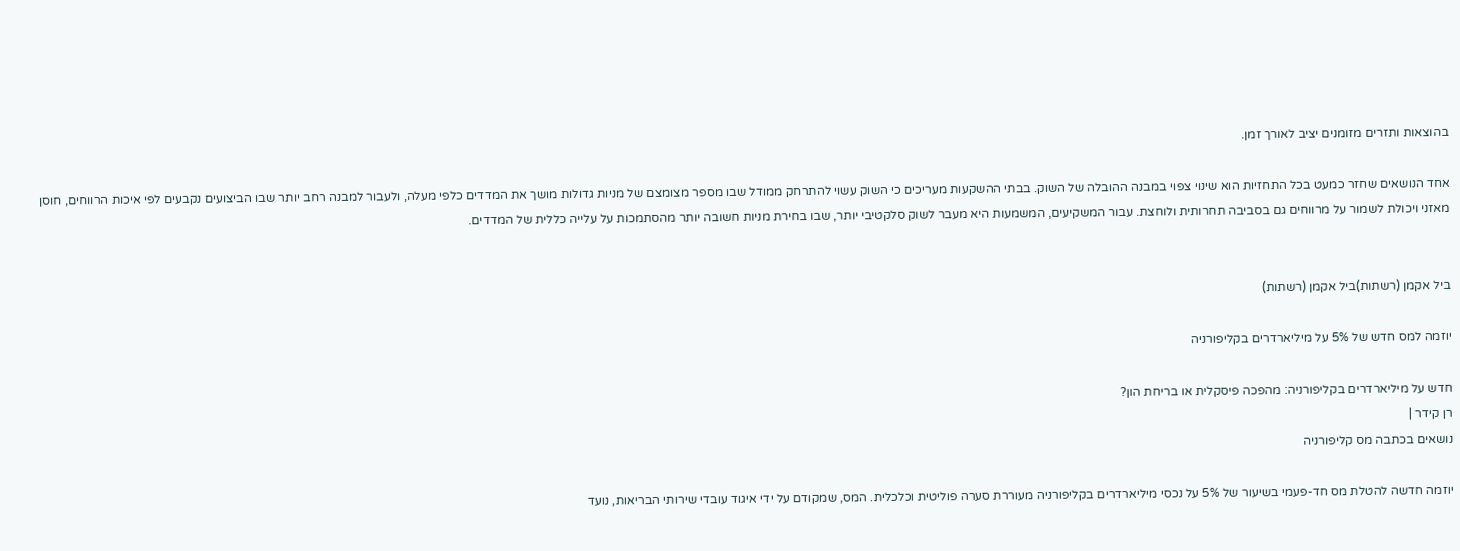בהוצאות ותזרים מזומנים יציב לאורך זמן.

אחד הנושאים שחזר כמעט בכל התחזיות הוא שינוי צפוי במבנה ההובלה של השוק. בבתי ההשקעות מעריכים כי השוק עשוי להתרחק ממודל שבו מספר מצומצם של מניות גדולות מושך את המדדים כלפי מעלה, ולעבור למבנה רחב יותר שבו הביצועים נקבעים לפי איכות הרווחים, חוסן מאזני ויכולת לשמור על מרווחים גם בסביבה תחרותית ולוחצת. עבור המשקיעים, המשמעות היא מעבר לשוק סלקטיבי יותר, שבו בחירת מניות חשובה יותר מהסתמכות על עלייה כללית של המדדים.


ביל אקמן (רשתות)ביל אקמן (רשתות)

יוזמה למס חדש של 5% על מיליארדרים בקליפורניה

חדש על מיליארדרים בקליפורניה: מהפכה פיסקלית או בריחת הון?
רן קידר |
נושאים בכתבה מס קליפורניה

יוזמה חדשה להטלת מס חד-פעמי בשיעור של 5% על נכסי מיליארדרים בקליפורניה מעוררת סערה פוליטית וכלכלית. המס, שמקודם על ידי איגוד עובדי שירותי הבריאות, נועד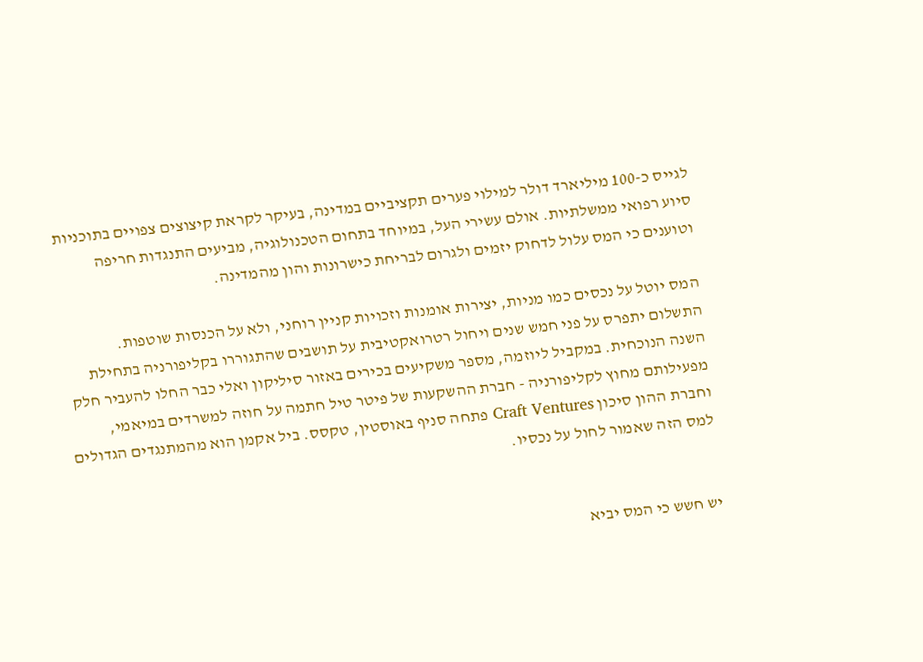לגייס כ-100 מיליארד דולר למילוי פערים תקציביים במדינה, בעיקר לקראת קיצוצים צפויים בתוכניות סיוע רפואי ממשלתיות. אולם עשירי העל, במיוחד בתחום הטכנולוגיה, מביעים התנגדות חריפה וטוענים כי המס עלול לדחוק יזמים ולגרום לבריחת כישרונות והון מהמדינה.

המס יוטל על נכסים כמו מניות, יצירות אומנות וזכויות קניין רוחני, ולא על הכנסות שוטפות. התשלום יתפרס על פני חמש שנים ויחול רטרואקטיבית על תושבים שהתגוררו בקליפורניה בתחילת השנה הנוכחית. במקביל ליוזמה, מספר משקיעים בכירים באזור סיליקון ואלי כבר החלו להעביר חלק מפעילותם מחוץ לקליפורניה - חברת ההשקעות של פיטר טיל חתמה על חוזה למשרדים במיאמי, וחברת ההון סיכון Craft Ventures פתחה סניף באוסטין, טקסס. ביל אקמן הוא מהמתנגדים הגדולים למס הזה שאמור לחול על נכסיו.


יש חשש כי המס יביא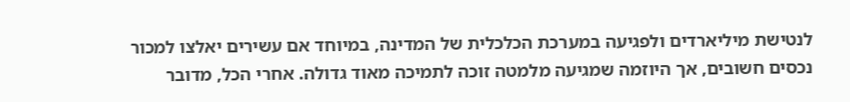לנטישת מיליארדים ולפגיעה במערכת הכלכלית של המדינה, במיוחד אם עשירים יאלצו למכור נכסים חשובים, אך היוזמה שמגיעה מלמטה זוכה לתמיכה מאוד גדולה. אחרי הכל, מדובר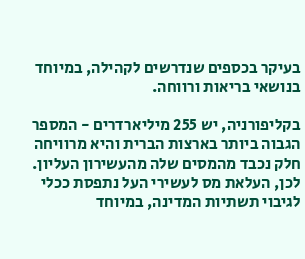בעיקר בכספים שנדרשים לקהילה, במיוחד בנושאי בריאות ורווחה.

בקליפורניה, יש 255 מיליארדרים - המספר הגבוה ביותר בארצות הברית והיא מרוויחה חלק נכבד מהמסים שלה מהעשירון העליון. לכן, העלאת מס לעשירי העל נתפסת ככלי לגיבוי תשתיות המדינה, במיוחד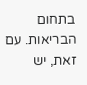בתחום הבריאות. עם זאת, יש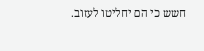חשש כי הם יחליטו לעזוב.